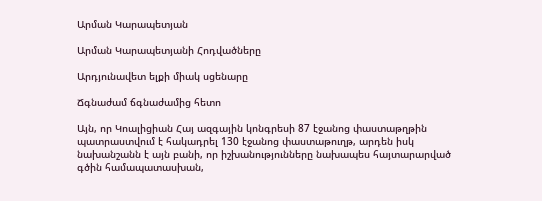Արման Կարապետյան

Արման Կարապետյանի Հոդվածները

Արդյունավետ ելքի միակ սցենարը

Ճգնաժամ ճգնաժամից հետո

Այն, որ Կոալիցիան Հայ ազգային կոնգրեսի 87 էջանոց փաստաթղթին պատրաստվում է հակադրել 130 էջանոց փաստաթուղթ, արդեն իսկ նախանշանն է այն բանի, որ իշխանությունները նախապես հայտարարված գծին համապատասխան,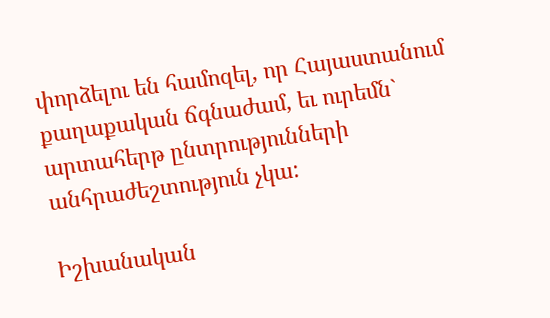փորձելու են համոզել, որ Հայաստանում քաղաքական ճգնաժամ, եւ ուրեմն` արտահերթ ընտրությունների անհրաժեշտություն չկա:

Իշխանական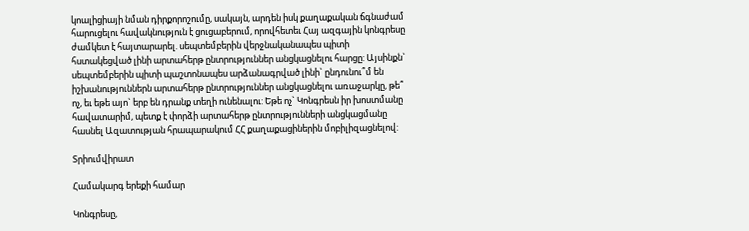կոալիցիայի նման դիրքորոշումը, սակայն, արդեն իսկ քաղաքական ճգնաժամ հարուցելու հավակնություն է ցուցաբերում, որովհետեւ Հայ ազգային կոնգրեսը ժամկետ է հայտարարել. սեպտեմբերին վերջնականապես պիտի հստակեցված լինի արտահերթ ընտրություններ անցկացնելու հարցը: Այսինքն` սեպտեմբերին պիտի պաշտոնապես արձանագրված լինի` ընդունու՞մ են իշխանություններն արտահերթ ընտրություններ անցկացնելու առաջարկը, թե՞ ոչ, եւ եթե այո` երբ են դրանք տեղի ունենալու: Եթե ոչ` Կոնգրեսն իր խոստմանը հավատարիմ, պետք է փորձի արտահերթ ընտրությունների անցկացմանը հասնել Ազատության հրապարակում ՀՀ քաղաքացիներին մոբիլիզացնելով:

Տրիումվիրատ

Համակարգ երեքի համար

Կոնգրեսը,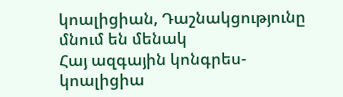կոալիցիան, Դաշնակցությունը մնում են մենակ
Հայ ազգային կոնգրես-կոալիցիա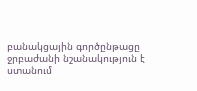բանակցային գործընթացը ջրբաժանի նշանակություն է ստանում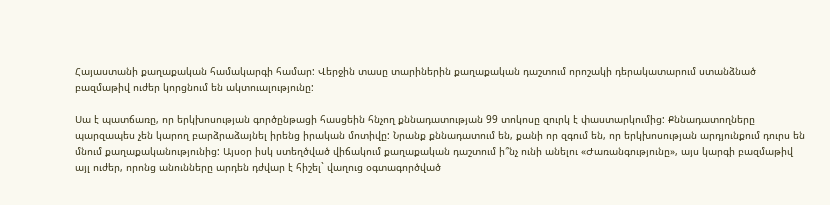Հայաստանի քաղաքական համակարգի համար: Վերջին տասը տարիներին քաղաքական դաշտում որոշակի դերակատարում ստանձնած բազմաթիվ ուժեր կորցնում են ակտուալությունը:

Սա է պատճառը, որ երկխոսության գործընթացի հասցեին հնչող քննադատության 99 տոկոսը զուրկ է փաստարկումից: Քննադատողները պարզապես չեն կարող բարձրաձայնել իրենց իրական մոտիվը: Նրանք քննադատում են, քանի որ զգում են, որ երկխոսության արդյունքում դուրս են մնում քաղաքականությունից: Այսօր իսկ ստեղծված վիճակում քաղաքական դաշտում ի՞նչ ունի անելու «Ժառանգությունը», այս կարգի բազմաթիվ այլ ուժեր, որոնց անունները արդեն դժվար է հիշել` վաղուց օգտագործված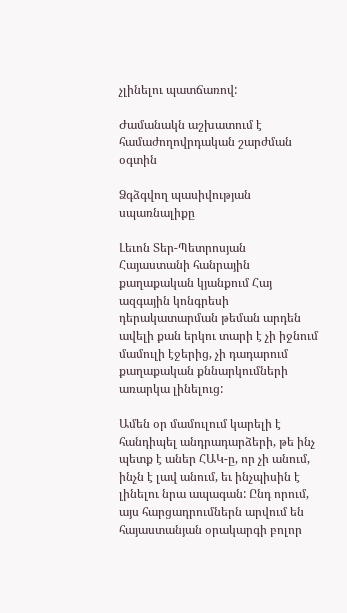չլինելու պատճառով:

Ժամանակն աշխատում է համաժողովրդական շարժման օգտին

Ձգձգվող պասիվության սպառնալիքը

Լեւոն Տեր-Պետրոսյան
Հայաստանի հանրային քաղաքական կյանքում Հայ ազգային կոնգրեսի դերակատարման թեման արդեն ավելի քան երկու տարի է չի իջնում մամուլի էջերից, չի դադարում քաղաքական քննարկումների առարկա լինելուց:

Ամեն օր մամուլում կարելի է հանդիպել անդրադարձերի, թե ինչ պետք է աներ ՀԱԿ-ը, որ չի անում, ինչն է լավ անում, եւ ինչպիսին է լինելու նրա ապագան: Ընդ որում, այս հարցադրումներն արվում են հայաստանյան օրակարգի բոլոր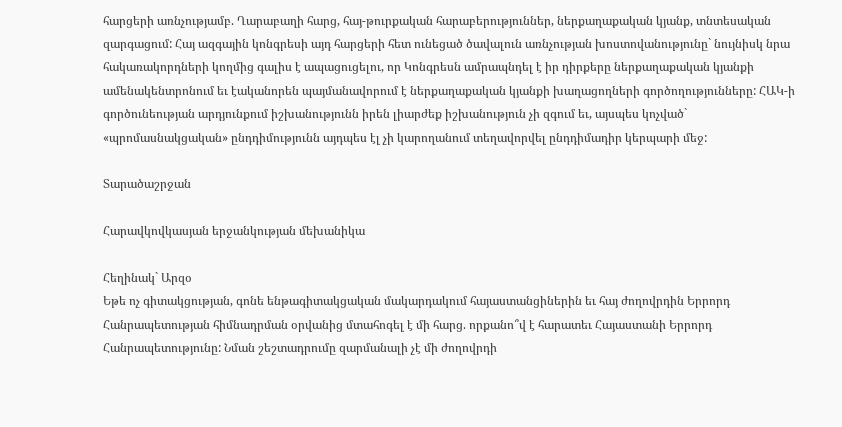հարցերի առնչությամբ. Ղարաբաղի հարց, հայ-թուրքական հարաբերություններ, ներքաղաքական կյանք, տնտեսական զարգացում: Հայ ազգային կոնգրեսի այդ հարցերի հետ ունեցած ծավալուն առնչության խոստովանությունը` նույնիսկ նրա հակառակորդների կողմից գալիս է ապացուցելու, որ Կոնգրեսն ամրապնդել է իր դիրքերը ներքաղաքական կյանքի ամենակենտրոնում եւ էականորեն պայմանավորում է ներքաղաքական կյանքի խաղացողների գործողությունները: ՀԱԿ-ի գործունեության արդյունքում իշխանությունն իրեն լիարժեք իշխանություն չի զգում եւ, այսպես կոչված` «պրոմասնակցական» ընդդիմությունն այդպես էլ չի կարողանում տեղավորվել ընդդիմադիր կերպարի մեջ:

Տարածաշրջան

Հարավկովկասյան երջանկության մեխանիկա

Հեղինակ` Արզօ
Եթե ոչ գիտակցության, գոնե ենթագիտակցական մակարդակում հայաստանցիներին եւ հայ ժողովրդին Երրորդ Հանրապետության հիմնադրման օրվանից մտահոգել է մի հարց. որքանո՞վ է հարատեւ Հայաստանի Երրորդ Հանրապետությունը: Նման շեշտադրումը զարմանալի չէ մի ժողովրդի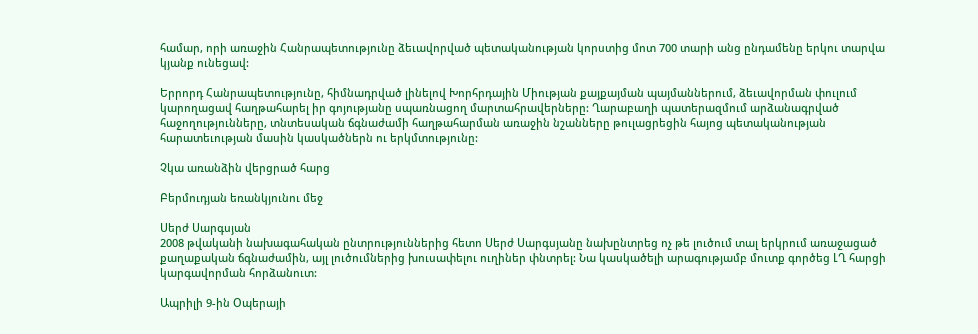համար, որի առաջին Հանրապետությունը ձեւավորված պետականության կորստից մոտ 700 տարի անց ընդամենը երկու տարվա կյանք ունեցավ:

Երրորդ Հանրապետությունը, հիմնադրված լինելով Խորհրդային Միության քայքայման պայմաններում, ձեւավորման փուլում կարողացավ հաղթահարել իր գոյությանը սպառնացող մարտահրավերները: Ղարաբաղի պատերազմում արձանագրված հաջողությունները, տնտեսական ճգնաժամի հաղթահարման առաջին նշանները թուլացրեցին հայոց պետականության հարատեւության մասին կասկածներն ու երկմտությունը:

Չկա առանձին վերցրած հարց

Բերմուդյան եռանկյունու մեջ

Սերժ Սարգսյան
2008 թվականի նախագահական ընտրություններից հետո Սերժ Սարգսյանը նախընտրեց ոչ թե լուծում տալ երկրում առաջացած քաղաքական ճգնաժամին, այլ լուծումներից խուսափելու ուղիներ փնտրել: Նա կասկածելի արագությամբ մուտք գործեց ԼՂ հարցի կարգավորման հորձանուտ:

Ապրիլի 9-ին Օպերայի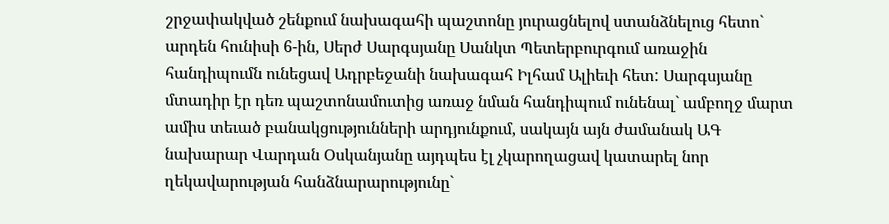շրջափակված շենքում նախագահի պաշտոնը յուրացնելով ստանձնելուց հետո` արդեն հունիսի 6-ին, Սերժ Սարգսյանը Սանկտ Պետերբուրգում առաջին հանդիպումն ունեցավ Ադրբեջանի նախագահ Իլհամ Ալիեւի հետ: Սարգսյանը մտադիր էր դեռ պաշտոնամուտից առաջ նման հանդիպում ունենալ` ամբողջ մարտ ամիս տեւած բանակցությունների արդյունքում, սակայն այն ժամանակ ԱԳ նախարար Վարդան Օսկանյանը այդպես էլ չկարողացավ կատարել նոր ղեկավարության հանձնարարությունը`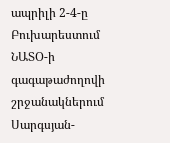ապրիլի 2-4-ը Բուխարեստում ՆԱՏՕ-ի գագաթաժողովի շրջանակներում Սարգսյան-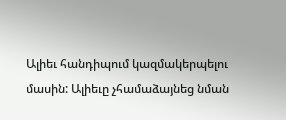Ալիեւ հանդիպում կազմակերպելու մասին: Ալիեւը չհամաձայնեց նման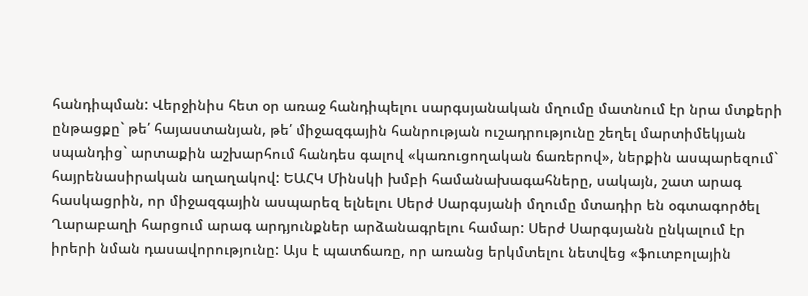հանդիպման: Վերջինիս հետ օր առաջ հանդիպելու սարգսյանական մղումը մատնում էր նրա մտքերի ընթացքը` թե՛ հայաստանյան, թե՛ միջազգային հանրության ուշադրությունը շեղել մարտիմեկյան սպանդից` արտաքին աշխարհում հանդես գալով «կառուցողական ճառերով», ներքին ասպարեզում` հայրենասիրական աղաղակով: ԵԱՀԿ Մինսկի խմբի համանախագահները, սակայն, շատ արագ հասկացրին, որ միջազգային ասպարեզ ելնելու Սերժ Սարգսյանի մղումը մտադիր են օգտագործել Ղարաբաղի հարցում արագ արդյունքներ արձանագրելու համար: Սերժ Սարգսյանն ընկալում էր իրերի նման դասավորությունը: Այս է պատճառը, որ առանց երկմտելու նետվեց «ֆուտբոլային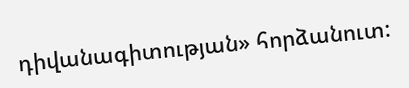դիվանագիտության» հորձանուտ: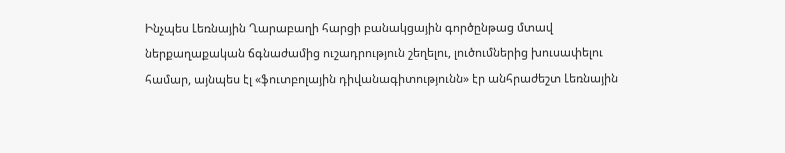Ինչպես Լեռնային Ղարաբաղի հարցի բանակցային գործընթաց մտավ ներքաղաքական ճգնաժամից ուշադրություն շեղելու, լուծումներից խուսափելու համար, այնպես էլ «ֆուտբոլային դիվանագիտությունն» էր անհրաժեշտ Լեռնային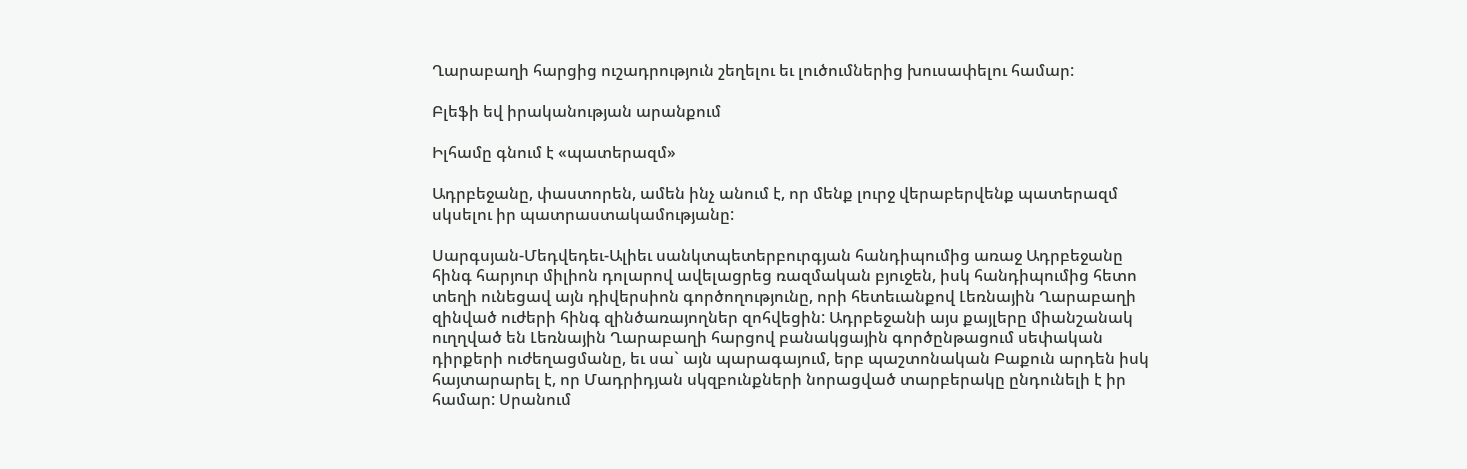Ղարաբաղի հարցից ուշադրություն շեղելու եւ լուծումներից խուսափելու համար:

Բլեֆի եվ իրականության արանքում

Իլհամը գնում է «պատերազմ»

Ադրբեջանը, փաստորեն, ամեն ինչ անում է, որ մենք լուրջ վերաբերվենք պատերազմ սկսելու իր պատրաստակամությանը:

Սարգսյան-Մեդվեդեւ-Ալիեւ սանկտպետերբուրգյան հանդիպումից առաջ Ադրբեջանը հինգ հարյուր միլիոն դոլարով ավելացրեց ռազմական բյուջեն, իսկ հանդիպումից հետո տեղի ունեցավ այն դիվերսիոն գործողությունը, որի հետեւանքով Լեռնային Ղարաբաղի զինված ուժերի հինգ զինծառայողներ զոհվեցին: Ադրբեջանի այս քայլերը միանշանակ ուղղված են Լեռնային Ղարաբաղի հարցով բանակցային գործընթացում սեփական դիրքերի ուժեղացմանը, եւ սա` այն պարագայում, երբ պաշտոնական Բաքուն արդեն իսկ հայտարարել է, որ Մադրիդյան սկզբունքների նորացված տարբերակը ընդունելի է իր համար: Սրանում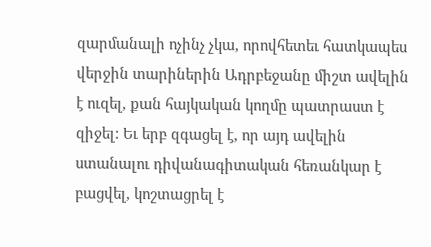զարմանալի ոչինչ չկա, որովհետեւ հատկապես վերջին տարիներին Ադրբեջանը միշտ ավելին է ուզել, քան հայկական կողմը պատրաստ է զիջել: Եւ երբ զգացել է, որ այդ ավելին ստանալու դիվանագիտական հեռանկար է բացվել, կոշտացրել է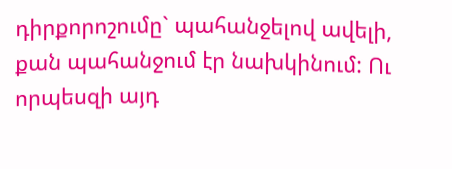դիրքորոշումը` պահանջելով ավելի, քան պահանջում էր նախկինում: Ու որպեսզի այդ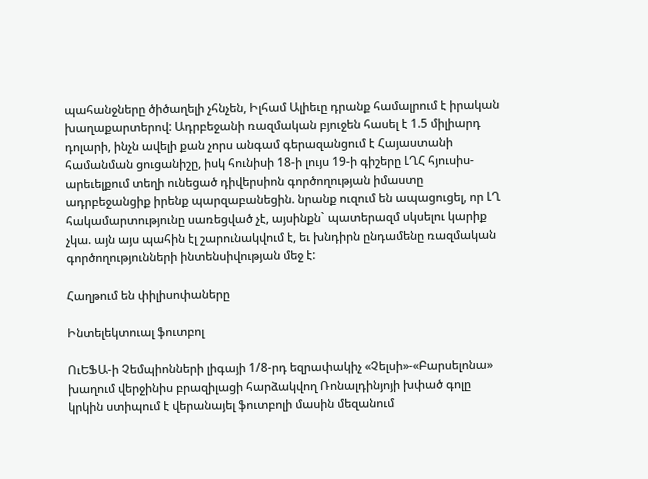պահանջները ծիծաղելի չհնչեն, Իլհամ Ալիեւը դրանք համալրում է իրական խաղաքարտերով: Ադրբեջանի ռազմական բյուջեն հասել է 1.5 միլիարդ դոլարի, ինչն ավելի քան չորս անգամ գերազանցում է Հայաստանի համանման ցուցանիշը, իսկ հունիսի 18-ի լույս 19-ի գիշերը ԼՂՀ հյուսիս-արեւելքում տեղի ունեցած դիվերսիոն գործողության իմաստը ադրբեջանցիք իրենք պարզաբանեցին. նրանք ուզում են ապացուցել, որ ԼՂ հակամարտությունը սառեցված չէ, այսինքն` պատերազմ սկսելու կարիք չկա. այն այս պահին էլ շարունակվում է, եւ խնդիրն ընդամենը ռազմական գործողությունների ինտենսիվության մեջ է:

Հաղթում են փիլիսոփաները

Ինտելեկտուալ ֆուտբոլ

ՈւԵՖԱ-ի Չեմպիոնների լիգայի 1/8-րդ եզրափակիչ «Չելսի»-«Բարսելոնա» խաղում վերջինիս բրազիլացի հարձակվող Ռոնալդինյոյի խփած գոլը կրկին ստիպում է վերանայել ֆուտբոլի մասին մեզանում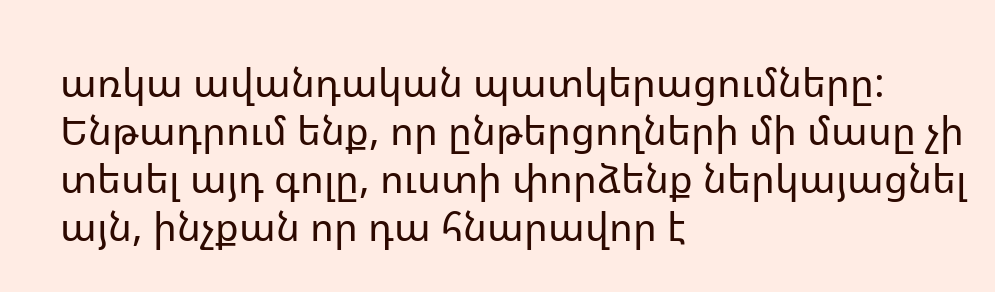առկա ավանդական պատկերացումները:
Ենթադրում ենք, որ ընթերցողների մի մասը չի տեսել այդ գոլը, ուստի փորձենք ներկայացնել այն, ինչքան որ դա հնարավոր է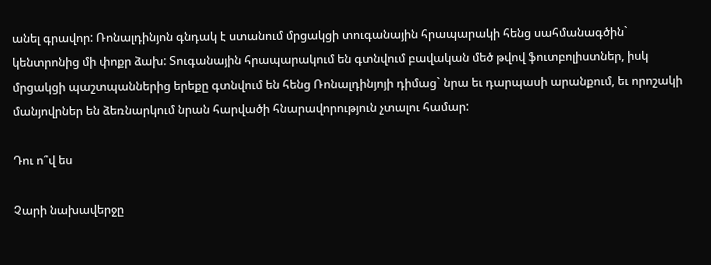անել գրավոր: Ռոնալդինյոն գնդակ է ստանում մրցակցի տուգանային հրապարակի հենց սահմանագծին` կենտրոնից մի փոքր ձախ: Տուգանային հրապարակում են գտնվում բավական մեծ թվով ֆուտբոլիստներ, իսկ մրցակցի պաշտպաններից երեքը գտնվում են հենց Ռոնալդինյոյի դիմաց` նրա եւ դարպասի արանքում, եւ որոշակի մանյովրներ են ձեռնարկում նրան հարվածի հնարավորություն չտալու համար:

Դու ո՞վ ես

Չարի նախավերջը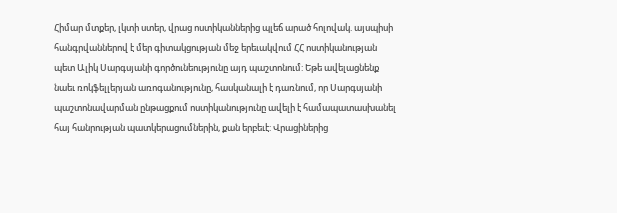Հիմար մտքեր, լկտի ստեր, վրաց ոստիկաններից պլեճ արած հոլովակ. այսպիսի հանգրվաններով է մեր գիտակցության մեջ երեւակվում ՀՀ ոստիկանության պետ Ալիկ Սարգսյանի գործունեությունը այդ պաշտոնում: Եթե ավելացնենք նաեւ ռոկֆելլերյան առոգանությունը, հասկանալի է դառնում, որ Սարգսյանի պաշտոնավարման ընթացքում ոստիկանությունը ավելի է համապատասխանել հայ հանրության պատկերացումներին, քան երբեւէ: Վրացիներից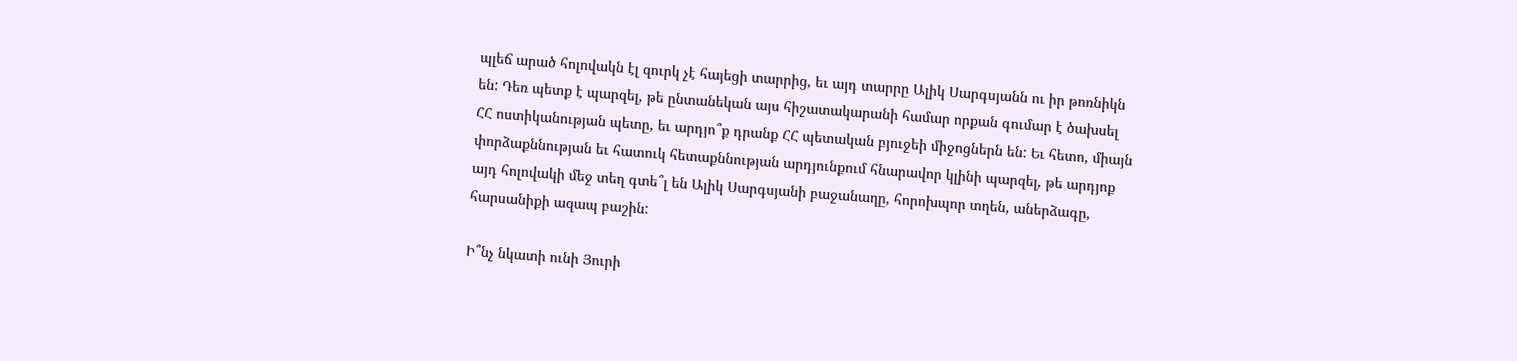պլեճ արած հոլովակն էլ զուրկ չէ հայեցի տարրից, եւ այդ տարրը Ալիկ Սարգսյանն ու իր թոռնիկն են: Դեռ պետք է պարզել, թե ընտանեկան այս հիշատակարանի համար որքան գումար է ծախսել ՀՀ ոստիկանության պետը, եւ արդյո՞ք դրանք ՀՀ պետական բյուջեի միջոցներն են: Եւ հետո, միայն փորձաքննության եւ հատուկ հետաքննության արդյունքում հնարավոր կլինի պարզել, թե արդյոք այդ հոլովակի մեջ տեղ գտե՞լ են Ալիկ Սարգսյանի բաջանաղը, հորոխպոր տղեն, աներձագը, հարսանիքի ազապ բաշին:

Ի՞նչ նկատի ունի Յուրի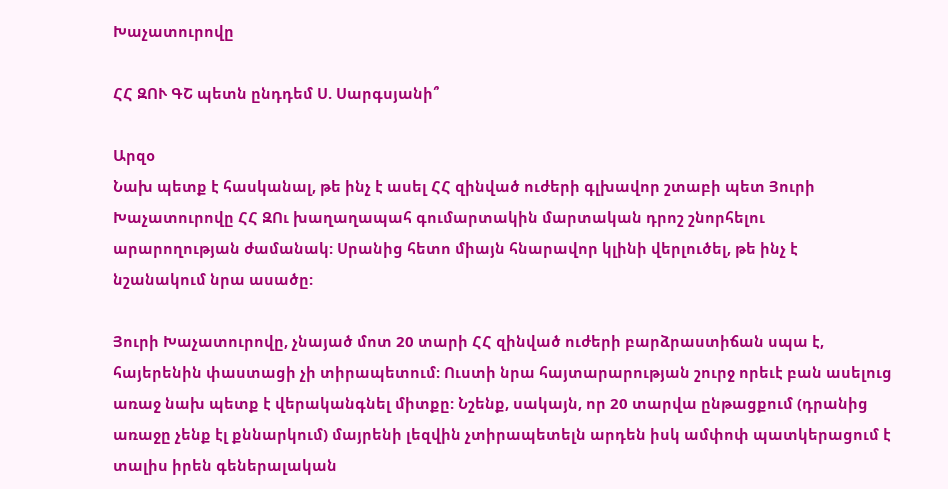Խաչատուրովը

ՀՀ ԶՈՒ ԳՇ պետն ընդդեմ Ս. Սարգսյանի՞

Արզօ
Նախ պետք է հասկանալ, թե ինչ է ասել ՀՀ զինված ուժերի գլխավոր շտաբի պետ Յուրի Խաչատուրովը ՀՀ ԶՈւ խաղաղապահ գումարտակին մարտական դրոշ շնորհելու արարողության ժամանակ: Սրանից հետո միայն հնարավոր կլինի վերլուծել, թե ինչ է նշանակում նրա ասածը:

Յուրի Խաչատուրովը, չնայած մոտ 20 տարի ՀՀ զինված ուժերի բարձրաստիճան սպա է, հայերենին փաստացի չի տիրապետում: Ուստի նրա հայտարարության շուրջ որեւէ բան ասելուց առաջ նախ պետք է վերականգնել միտքը: Նշենք, սակայն, որ 20 տարվա ընթացքում (դրանից առաջը չենք էլ քննարկում) մայրենի լեզվին չտիրապետելն արդեն իսկ ամփոփ պատկերացում է տալիս իրեն գեներալական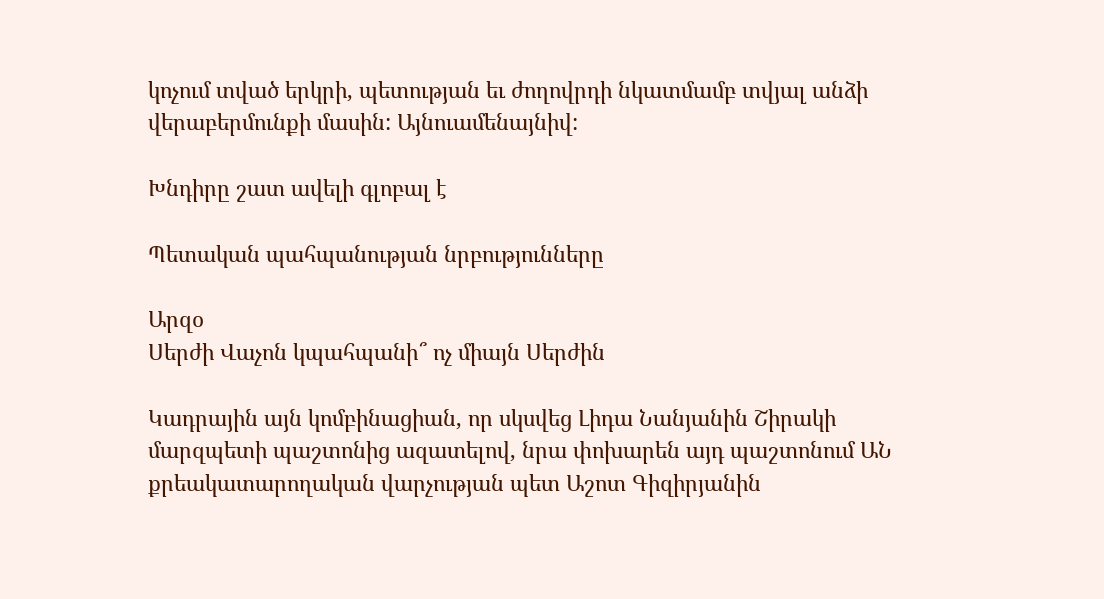կոչում տված երկրի, պետության եւ ժողովրդի նկատմամբ տվյալ անձի վերաբերմունքի մասին: Այնուամենայնիվ:

Խնդիրը շատ ավելի գլոբալ է

Պետական պահպանության նրբությունները

Արզօ
Սերժի Վաչոն կպահպանի՞ ոչ միայն Սերժին

Կադրային այն կոմբինացիան, որ սկսվեց Լիդա Նանյանին Շիրակի մարզպետի պաշտոնից ազատելով, նրա փոխարեն այդ պաշտոնում ԱՆ քրեակատարողական վարչության պետ Աշոտ Գիզիրյանին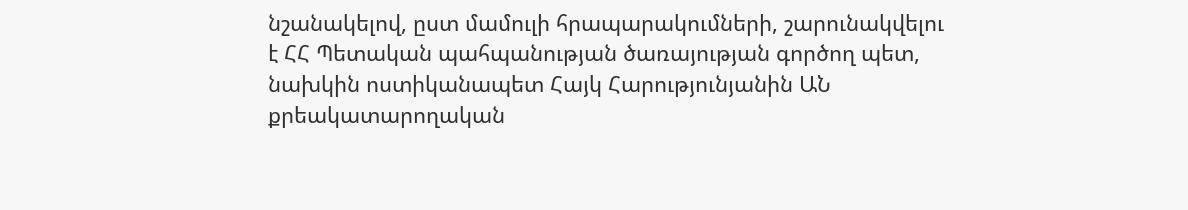նշանակելով, ըստ մամուլի հրապարակումների, շարունակվելու է ՀՀ Պետական պահպանության ծառայության գործող պետ, նախկին ոստիկանապետ Հայկ Հարությունյանին ԱՆ քրեակատարողական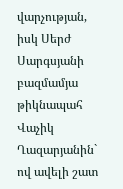վարչության, իսկ Սերժ Սարգսյանի բազմամյա թիկնապահ Վաչիկ Ղազարյանին` ով ավելի շատ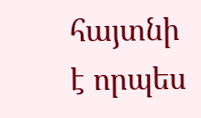հայտնի է որպես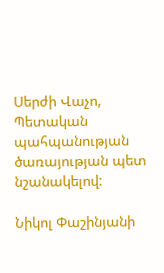Սերժի Վաչո, Պետական պահպանության ծառայության պետ նշանակելով:

Նիկոլ Փաշինյանի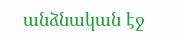անձնական էջ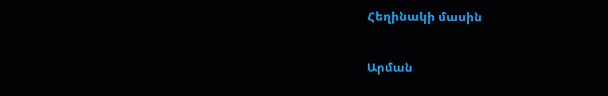Հեղինակի մասին

Արման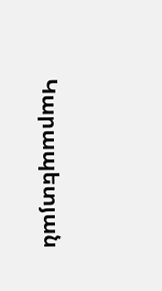Կարապետյան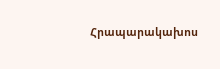Հրապարակախոս